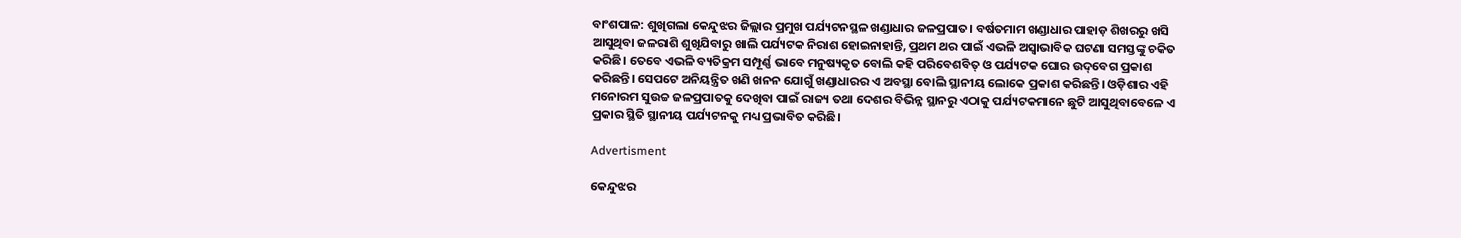ବାଂଶପାଳ: ଶୁଖିଗଲା ‌କେନ୍ଦୁଝର ଜିଲ୍ଲାର ପ୍ରମୁଖ ପର୍ଯ୍ୟଟନସ୍ଥଳ ଖଣ୍ଡାଧାର ଜଳପ୍ରପାତ। ବର୍ଷତମାମ ଖଣ୍ଡାଧାର ପାହାଡ଼ ଶିଖରରୁ ଖସି ଆସୁଥିବା ଜଳରାଶି ଶୁଖିଯିବାରୁ ଖାଲି ପର୍ଯ୍ୟଟକ ନିରାଶ ହୋଇନାହାନ୍ତି, ପ୍ରଥମ ଥର ପାଇଁ ଏଭଳି ଅସ୍ବାଭାବିକ ଘଟଣା ସମସ୍ତଙ୍କୁ ଚକିତ କରିଛି। ତେ‌ବେ ଏଭଳି ବ୍ୟତିକ୍ରମ ସମ୍ପୂର୍ଣ୍ଣ ଭାବେ ମନୁଷ୍ୟକୃତ ବୋଲି କହି ପରିବେଶବିତ୍‌ ଓ ପର୍ଯ୍ୟଟକ ଘୋର ଉଦ୍‌ବେଗ ପ୍ରକାଶ କରିଛନ୍ତି। ସେପଟେ ଅନିୟନ୍ତ୍ରିତ ଖଣି ଖନନ ଯୋଗୁଁ ଖଣ୍ଡାଧାରର ଏ ଅବସ୍ଥା ବୋଲି ସ୍ଥାନୀୟ ଲୋକେ ପ୍ରକାଶ କରିଛନ୍ତି। ଓଡ଼ିଶାର ଏହି ମନୋରମ ସୁଉଚ୍ଚ ଜଳପ୍ରପାତକୁ ‌ଦେଖିବା ପାଇଁ ରାଜ୍ୟ ତଥା ଦେଶର ବିଭିନ୍ନ ସ୍ଥାନରୁ ଏଠାକୁ ପର୍ଯ୍ୟଟକମାନେ ଛୁଟି ଆସୁଥିବାବେଳେ ଏ ପ୍ରକାର ସ୍ଥିତି ସ୍ଥାନୀୟ ପର୍ଯ୍ୟଟନକୁ ମଧ୍ୟ ପ୍ରଭାବିତ କରିଛି।

Advertisment

କେନ୍ଦୁଝର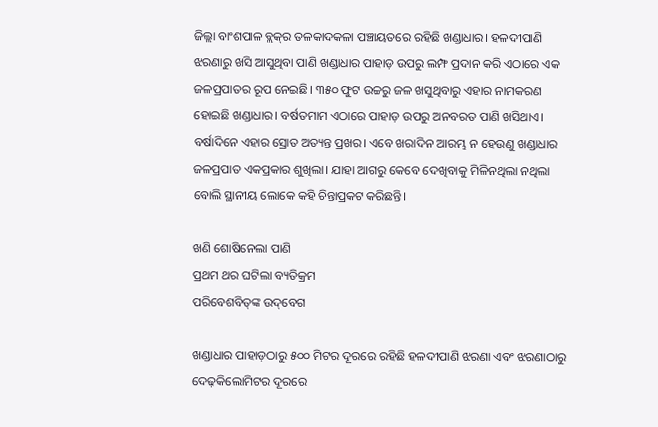ଜିଲ୍ଲା ବାଂଶପାଳ ବ୍ଲକ୍‌ର ତଳକାଦକଳା ପଞ୍ଚାୟତରେ ରହିଛି ଖଣ୍ଡାଧାର। ହଳଦୀପାଣି ଝରଣାରୁ ଖସି ଆସୁଥିବା ପାଣି ଖଣ୍ଡାଧାର ପାହାଡ଼ ଉପରୁ ଲମ୍ଫ ପ୍ରଦାନ କରି ଏଠାରେ ଏକ ଜଳପ୍ରପାତର ରୂପ ନେଇଛି। ୩୫୦ ଫୁଟ ଉଚ୍ଚରୁ ଜଳ ଖସୁଥିବାରୁ ଏହାର ନାମକରଣ ହୋଇଛି ଖଣ୍ଡାଧାର। ବର୍ଷତମାମ ଏଠାରେ ପାହାଡ଼ ଉପରୁ ଅନବରତ ପାଣି ଖସିଥାଏ। ବର୍ଷାଦିନେ ଏହାର ସ୍ରୋତ ଅତ୍ୟନ୍ତ ପ୍ରଖର। ଏବେ ଖରାଦିନ ଆରମ୍ଭ ନ ହେଉଣୁ ଖଣ୍ଡାଧାର ଜଳପ୍ରପାତ ଏକପ୍ରକାର ଶୁଖିଲା। ଯାହା ଆଗରୁ କେବେ ଦେଖିବାକୁ ମିଳିନଥିଲା ନଥିଲା ବୋଲି ସ୍ଥାନୀୟ ଲୋକେ କହି ଚିନ୍ତାପ୍ରକଟ କରିଛନ୍ତି।

ଖଣି ଶୋଷିନେଲା ପାଣି
ପ୍ରଥମ ଥର ଘଟିଲା ବ୍ୟତିକ୍ରମ
ପରିବେଶବିତ୍‌ଙ୍କ ଉଦ୍‌ବେଗ

ଖଣ୍ଡାଧାର ପାହାଡ଼ଠାରୁ ୫୦୦ ମିଟର ଦୂରରେ ରହିଛି ହଳଦୀପାଣି ଝରଣା ଏବଂ ଝରଣାଠାରୁ ଦେଢ଼କିଲୋମିଟର ଦୂରରେ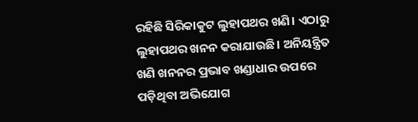ରହିଛି ସିରିକାକୁଟ ଲୁହାପଥର ଖଣି। ଏଠାରୁ ଲୁହାପଥର ଖନନ କରାଯାଉଛି। ଅନିୟନ୍ତ୍ରିତ ଖଣି ଖନନର ପ୍ରଭାବ ଖଣ୍ଡାଧାର ଉପରେ ପଡ଼ିଥିବା ଅଭିଯୋଗ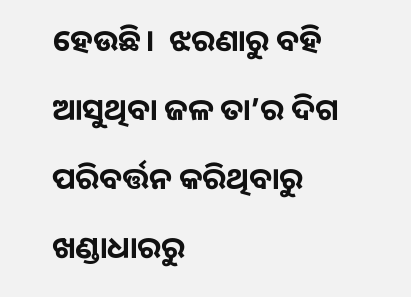ହେଉଛି।  ଝରଣାରୁ ବହି ଆସୁଥିବା ଜଳ ତା’ର ଦିଗ ପରିବର୍ତ୍ତନ କରିଥିବାରୁ ଖଣ୍ଡାଧାରରୁ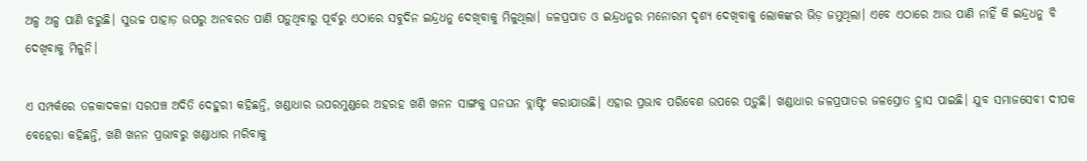ଅଳ୍ପ ଅଳ୍ପ ପାଣି ଝରୁଛି। ସୁଉଚ୍ଚ ପାହାଡ଼ ଉପରୁ ଅନବରତ ପାଣି ପଡ଼ୁଥିବାରୁ ପୂର୍ବରୁ ଏଠାରେ ସବୁଦିନ ଇନ୍ଦ୍ରଧନୁ ଦେଖିବାକୁ ମିଳୁଥିଲା। ଜଳପ୍ରପାତ ଓ ଇନ୍ଦ୍ରଧନୁର ମନୋରମ ଦୃଶ୍ୟ ଦେଖିବାକୁ ଲୋକଙ୍କର ଭିଡ଼ ଜମୁଥିଲା। ଏବେ ଏଠାରେ ଆଉ ପାଣି ନାହିଁ କି ଇନ୍ଦ୍ରଧନୁ ବି ଦେଖିବାକୁ ମିଳୁନି।

ଏ ସମ୍ପର୍କରେ ତଳକାଦକଳା ସରପଞ୍ଚ ଅଦିତି ଦେହୁରୀ କହିଛନ୍ତି, ଖଣ୍ଡାଧାର ଉପରମୁଣ୍ଡରେ ଅହରହ ଖଣି ଖନନ ସାଙ୍ଗକୁ ଘନଘନ ବ୍ଲାଷ୍ଟିଂ କରାଯାଉଛି। ଏହାର ପ୍ରଭାବ ପରିବେଶ ଉପରେ ପଡ଼ୁଛି। ଖଣ୍ଡାଧାର ଜଳପ୍ରପାତର ଜଳସ୍ରୋତ ହ୍ରାସ ପାଇଛି। ଯୁବ ସମାଜସେବୀ ଦୀପକ ବେହେରା କହିଛନ୍ତି, ଖଣି ଖନନ ପ୍ରଭାବରୁ ଖଣ୍ଡାଧାର ମରିବାକୁ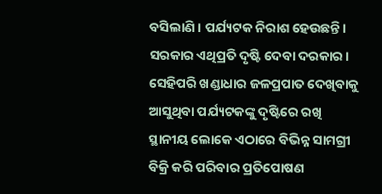ବସିଲାଣି। ପର୍ଯ୍ୟଟକ ନିରାଶ ହେଉଛନ୍ତି। ସରକାର ଏଥିପ୍ରତି ଦୃଷ୍ଟି ଦେବା ଦରକାର। ସେହିପରି ଖଣ୍ଡାଧାର ଜଳପ୍ରପାତ ଦେଖିବାକୁ ଆସୁଥିବା ପର୍ଯ୍ୟଟକଙ୍କୁ ଦୃଷ୍ଟିରେ ରଖି ସ୍ଥାନୀୟ ଲୋକେ ଏଠାରେ ବିଭିନ୍ନ ସାମଗ୍ରୀ ବିକ୍ରି କରି ପରିବାର ପ୍ରତିପୋଷଣ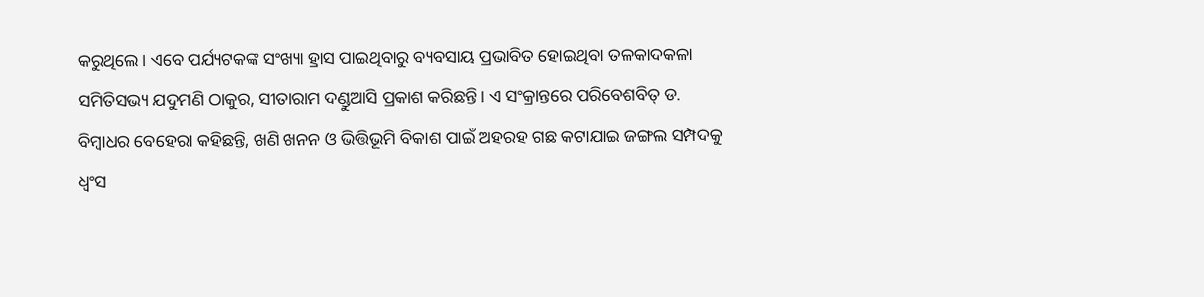କରୁଥିଲେ। ଏବେ ପର୍ଯ୍ୟଟକଙ୍କ ସଂଖ୍ୟା ହ୍ରାସ ପାଇଥିବାରୁ ବ୍ୟବସାୟ ପ୍ରଭାବିତ ହୋଇଥିବା ତଳକାଦକଳା ସମିତିସଭ୍ୟ ଯଦୁମଣି ଠାକୁର, ସୀତାରାମ ଦଣ୍ଡୁଆସି ପ୍ରକାଶ କରିଛନ୍ତି। ‌ଏ ସଂକ୍ରାନ୍ତରେ ପରିବେଶବିତ୍‌ ଡ. ବିମ୍ବାଧର ବେହେରା କହିଛନ୍ତି, ଖଣି ଖନନ ଓ ଭିତ୍ତିଭୂମି ବିକାଶ ପାଇଁ ଅହରହ ଗଛ କଟାଯାଇ ଜଙ୍ଗଲ ସମ୍ପଦକୁ ଧ୍ବଂସ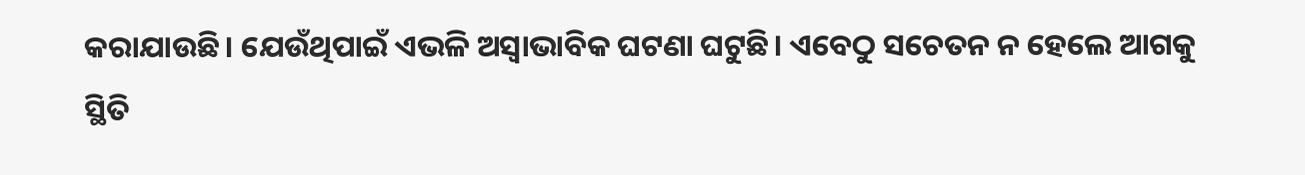କରାଯାଉଛି। ଯେଉଁଥିପାଇଁ ଏଭଳି ଅସ୍ବାଭାବିକ ଘଟଣା ଘଟୁଛି। ଏବେଠୁ ସଚେତନ ନ ହେଲେ ଆଗକୁ ସ୍ଥିତି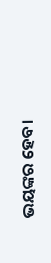ଭୟଙ୍କର ହେବ।